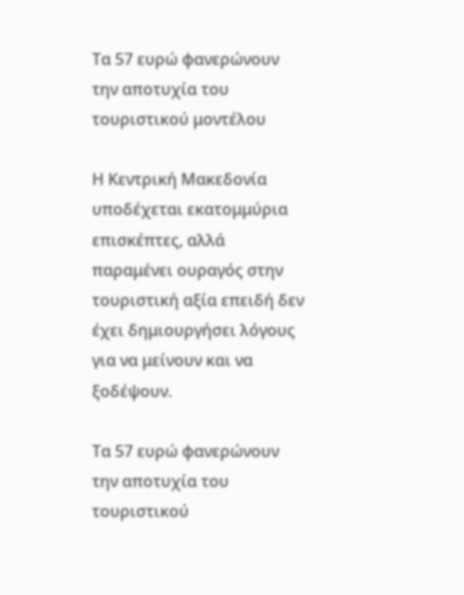Τα 57 ευρώ φανερώνουν την αποτυχία του τουριστικού μοντέλου

Η Κεντρική Μακεδονία υποδέχεται εκατομμύρια επισκέπτες, αλλά παραμένει ουραγός στην τουριστική αξία επειδή δεν έχει δημιουργήσει λόγους για να μείνουν και να ξοδέψουν.

Τα 57 ευρώ φανερώνουν την αποτυχία του τουριστικού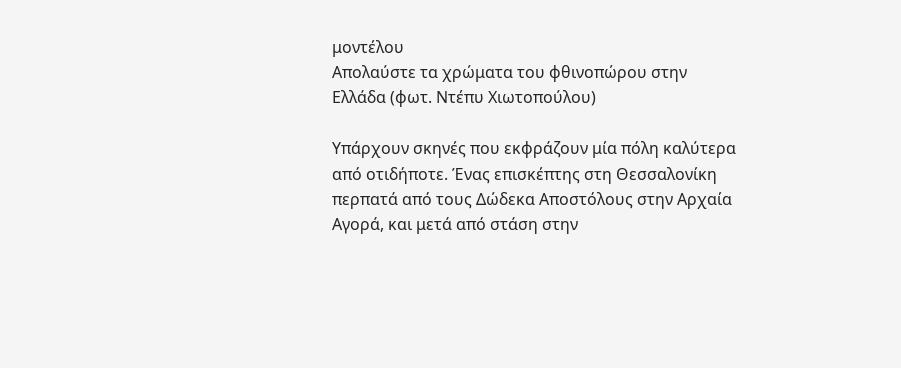μοντέλου
Απολαύστε τα χρώματα του φθινοπώρου στην Ελλάδα (φωτ. Ντέπυ Χιωτοπούλου)

Υπάρχουν σκηνές που εκφράζουν μία πόλη καλύτερα από οτιδήποτε. Ένας επισκέπτης στη Θεσσαλονίκη περπατά από τους Δώδεκα Αποστόλους στην Αρχαία Αγορά, και μετά από στάση στην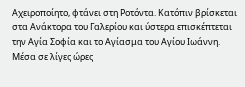Αχειροποίητο, φτάνει στη Ροτόντα. Κατόπιν βρίσκεται στα Ανάκτορα του Γαλερίου και ύστερα επισκέπτεται την Αγία Σοφία και το Αγίασμα του Αγίου Ιωάννη. Μέσα σε λίγες ώρες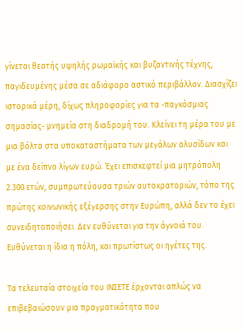γίνεται θεατής υψηλής ρωμαϊκής και βυζαντινής τέχνης, παγιδευμένης μέσα σε αδιάφορο αστικό περιβάλλον. Διασχίζει ιστορικά μέρη, δίχως πληροφορίες για τα -παγκόσμιας σημασίας- μνημεία στη διαδρομή του. Κλείνει τη μέρα του με μια βόλτα στα υποκαταστήματα των μεγάλων αλυσίδων και με ένα δείπνο λίγων ευρώ. Έχει επισκεφτεί μια μητρόπολη 2.300 ετών, συμπρωτεύουσα τριών αυτοκρατοριών, τόπο της πρώτης κοινωνικής εξέγερσης στην Ευρώπη, αλλά δεν το έχει συνειδητοποιήσει. Δεν ευθύνεται για την άγνοιά του. Ευθύνεται η ίδια η πόλη, και πρωτίστως οι ηγέτες της.

Τα τελευταία στοιχεία του ΙΝΣΕΤΕ έρχονται απλώς να επιβεβαιώσουν μια πραγματικότητα που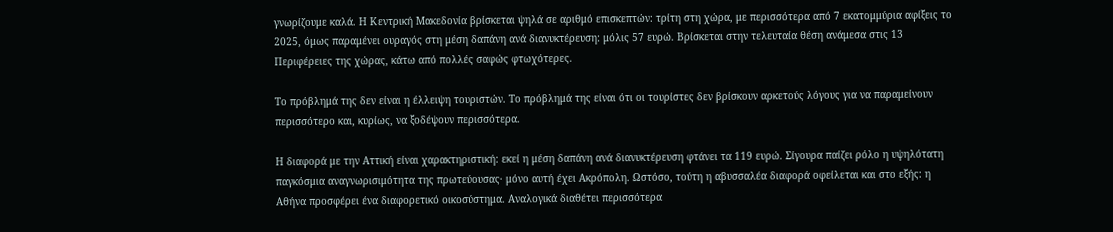γνωρίζουμε καλά. Η Κεντρική Μακεδονία βρίσκεται ψηλά σε αριθμό επισκεπτών: τρίτη στη χώρα, με περισσότερα από 7 εκατομμύρια αφίξεις το 2025, όμως παραμένει ουραγός στη μέση δαπάνη ανά διανυκτέρευση: μόλις 57 ευρώ. Βρίσκεται στην τελευταία θέση ανάμεσα στις 13 Περιφέρειες της χώρας, κάτω από πολλές σαφώς φτωχότερες.

Το πρόβλημά της δεν είναι η έλλειψη τουριστών. Το πρόβλημά της είναι ότι οι τουρίστες δεν βρίσκουν αρκετούς λόγους για να παραμείνουν περισσότερο και, κυρίως, να ξοδέψουν περισσότερα.

Η διαφορά με την Αττική είναι χαρακτηριστική: εκεί η μέση δαπάνη ανά διανυκτέρευση φτάνει τα 119 ευρώ. Σίγουρα παίζει ρόλο η υψηλότατη παγκόσμια αναγνωρισιμότητα της πρωτεύουσας· μόνο αυτή έχει Ακρόπολη. Ωστόσο, τούτη η αβυσσαλέα διαφορά οφείλεται και στο εξής: η Αθήνα προσφέρει ένα διαφορετικό οικοσύστημα. Αναλογικά διαθέτει περισσότερα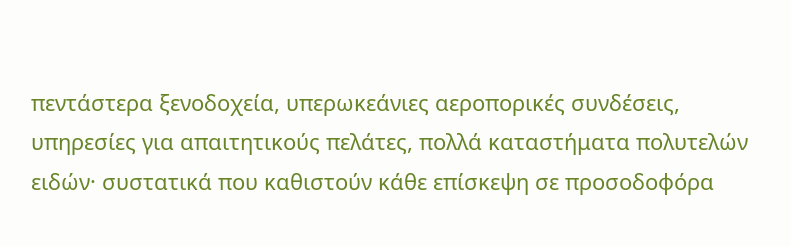πεντάστερα ξενοδοχεία, υπερωκεάνιες αεροπορικές συνδέσεις, υπηρεσίες για απαιτητικούς πελάτες, πολλά καταστήματα πολυτελών ειδών· συστατικά που καθιστούν κάθε επίσκεψη σε προσοδοφόρα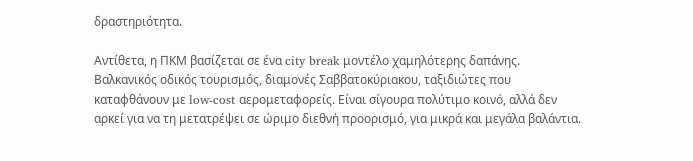δραστηριότητα.

Αντίθετα, η ΠΚΜ βασίζεται σε ένα city break μοντέλο χαμηλότερης δαπάνης. Βαλκανικός οδικός τουρισμός, διαμονές Σαββατοκύριακου, ταξιδιώτες που καταφθάνουν με low-cost αερομεταφορείς. Είναι σίγουρα πολύτιμο κοινό, αλλά δεν αρκεί για να τη μετατρέψει σε ώριμο διεθνή προορισμό, για μικρά και μεγάλα βαλάντια.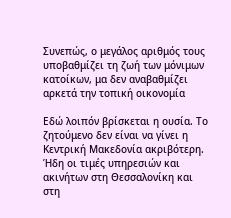Συνεπώς, ο μεγάλος αριθμός τους υποβαθμίζει τη ζωή των μόνιμων κατοίκων, μα δεν αναβαθμίζει αρκετά την τοπική οικονομία

Εδώ λοιπόν βρίσκεται η ουσία. Το ζητούμενο δεν είναι να γίνει η Κεντρική Μακεδονία ακριβότερη. Ήδη οι τιμές υπηρεσιών και ακινήτων στη Θεσσαλονίκη και στη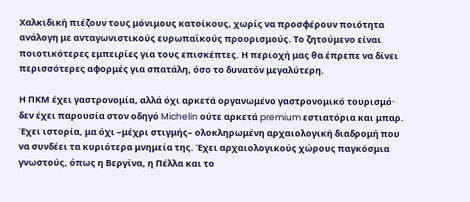Χαλκιδική πιέζουν τους μόνιμους κατοίκους, χωρίς να προσφέρουν ποιότητα ανάλογη με ανταγωνιστικούς ευρωπαϊκούς προορισμούς. Το ζητούμενο είναι ποιοτικότερες εμπειρίες για τους επισκέπτες. Η περιοχή μας θα έπρεπε να δίνει περισσότερες αφορμές για σπατάλη, όσο το δυνατόν μεγαλύτερη.

Η ΠΚΜ έχει γαστρονομία, αλλά όχι αρκετά οργανωμένο γαστρονομικό τουρισμό· δεν έχει παρουσία στον οδηγό Michelin ούτε αρκετά premium εστιατόρια και μπαρ. Έχει ιστορία, μα όχι –μέχρι στιγμής– ολοκληρωμένη αρχαιολογική διαδρομή που να συνδέει τα κυριότερα μνημεία της. Έχει αρχαιολογικούς χώρους παγκόσμια γνωστούς, όπως η Βεργίνα, η Πέλλα και το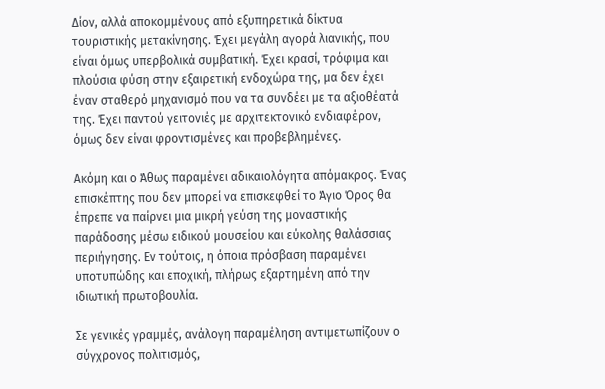Δίον, αλλά αποκομμένους από εξυπηρετικά δίκτυα τουριστικής μετακίνησης. Έχει μεγάλη αγορά λιανικής, που είναι όμως υπερβολικά συμβατική. Έχει κρασί, τρόφιμα και πλούσια φύση στην εξαιρετική ενδοχώρα της, μα δεν έχει έναν σταθερό μηχανισμό που να τα συνδέει με τα αξιοθέατά της. Έχει παντού γειτονιές με αρχιτεκτονικό ενδιαφέρον, όμως δεν είναι φροντισμένες και προβεβλημένες.

Ακόμη και ο Άθως παραμένει αδικαιολόγητα απόμακρος. Ένας επισκέπτης που δεν μπορεί να επισκεφθεί το Άγιο Όρος θα έπρεπε να παίρνει μια μικρή γεύση της μοναστικής παράδοσης μέσω ειδικού μουσείου και εύκολης θαλάσσιας περιήγησης. Εν τούτοις, η όποια πρόσβαση παραμένει υποτυπώδης και εποχική, πλήρως εξαρτημένη από την ιδιωτική πρωτοβουλία.

Σε γενικές γραμμές, ανάλογη παραμέληση αντιμετωπίζουν ο σύγχρονος πολιτισμός,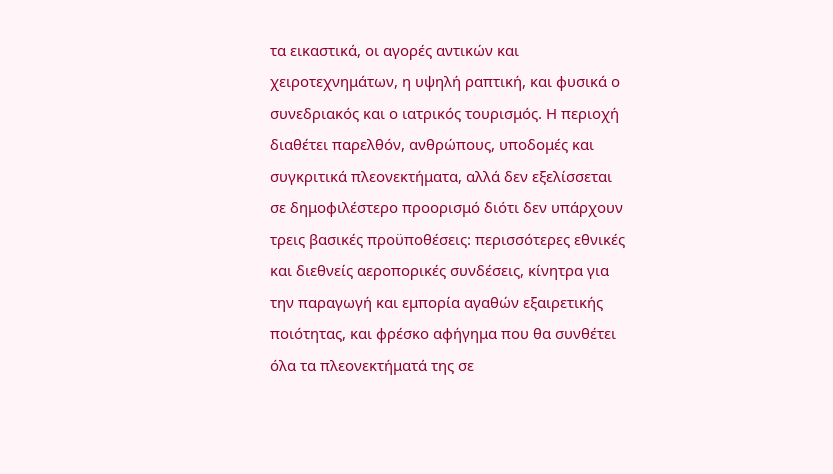τα εικαστικά, οι αγορές αντικών και χειροτεχνημάτων, η υψηλή ραπτική, και φυσικά ο συνεδριακός και ο ιατρικός τουρισμός. Η περιοχή διαθέτει παρελθόν, ανθρώπους, υποδομές και συγκριτικά πλεονεκτήματα, αλλά δεν εξελίσσεται σε δημοφιλέστερο προορισμό διότι δεν υπάρχουν τρεις βασικές προϋποθέσεις: περισσότερες εθνικές και διεθνείς αεροπορικές συνδέσεις, κίνητρα για την παραγωγή και εμπορία αγαθών εξαιρετικής ποιότητας, και φρέσκο αφήγημα που θα συνθέτει όλα τα πλεονεκτήματά της σε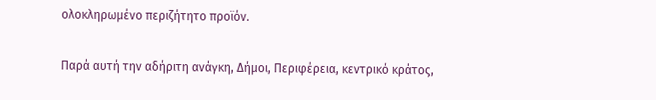ολοκληρωμένο περιζήτητο προϊόν.

Παρά αυτή την αδήριτη ανάγκη, Δήμοι, Περιφέρεια, κεντρικό κράτος,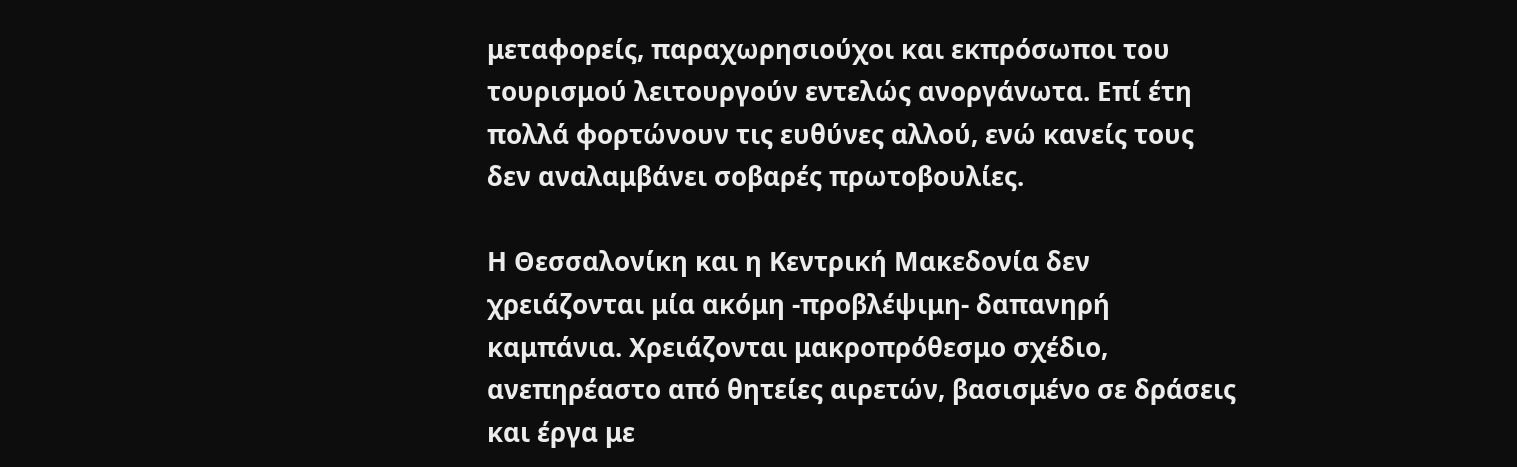μεταφορείς, παραχωρησιούχοι και εκπρόσωποι του τουρισμού λειτουργούν εντελώς ανοργάνωτα. Επί έτη πολλά φορτώνουν τις ευθύνες αλλού, ενώ κανείς τους δεν αναλαμβάνει σοβαρές πρωτοβουλίες.

Η Θεσσαλονίκη και η Κεντρική Μακεδονία δεν χρειάζονται μία ακόμη -προβλέψιμη- δαπανηρή καμπάνια. Χρειάζονται μακροπρόθεσμο σχέδιο, ανεπηρέαστο από θητείες αιρετών, βασισμένο σε δράσεις και έργα με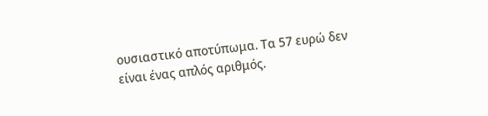ουσιαστικό αποτύπωμα. Τα 57 ευρώ δεν είναι ένας απλός αριθμός.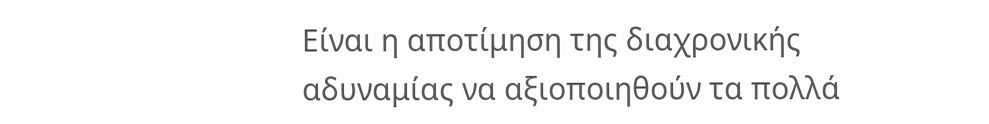Είναι η αποτίμηση της διαχρονικής αδυναμίας να αξιοποιηθούν τα πολλά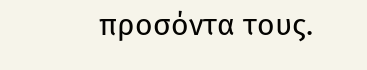προσόντα τους.